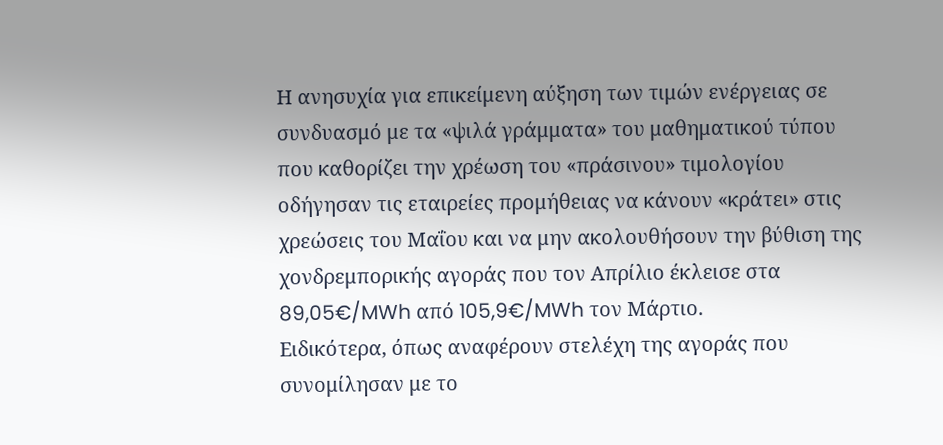Η ανησυχία για επικείμενη αύξηση των τιμών ενέργειας σε συνδυασμό με τα «ψιλά γράμματα» του μαθηματικού τύπου που καθορίζει την χρέωση του «πράσινου» τιμολογίου οδήγησαν τις εταιρείες προμήθειας να κάνουν «κράτει» στις χρεώσεις του Μαΐου και να μην ακολουθήσουν την βύθιση της χονδρεμπορικής αγοράς που τον Απρίλιο έκλεισε στα 89,05€/MWh από 105,9€/MWh τον Μάρτιο.
Ειδικότερα, όπως αναφέρουν στελέχη της αγοράς που συνομίλησαν με το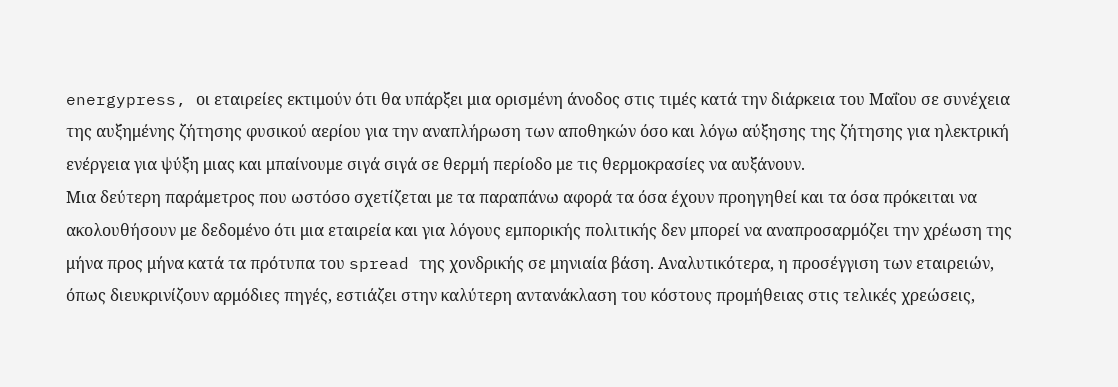energypress, οι εταιρείες εκτιμούν ότι θα υπάρξει μια ορισμένη άνοδος στις τιμές κατά την διάρκεια του Μαΐου σε συνέχεια της αυξημένης ζήτησης φυσικού αερίου για την αναπλήρωση των αποθηκών όσο και λόγω αύξησης της ζήτησης για ηλεκτρική ενέργεια για ψύξη μιας και μπαίνουμε σιγά σιγά σε θερμή περίοδο με τις θερμοκρασίες να αυξάνουν.
Μια δεύτερη παράμετρος που ωστόσο σχετίζεται με τα παραπάνω αφορά τα όσα έχουν προηγηθεί και τα όσα πρόκειται να ακολουθήσουν με δεδομένο ότι μια εταιρεία και για λόγους εμπορικής πολιτικής δεν μπορεί να αναπροσαρμόζει την χρέωση της μήνα προς μήνα κατά τα πρότυπα του spread της χονδρικής σε μηνιαία βάση. Αναλυτικότερα, η προσέγγιση των εταιρειών, όπως διευκρινίζουν αρμόδιες πηγές, εστιάζει στην καλύτερη αντανάκλαση του κόστους προμήθειας στις τελικές χρεώσεις,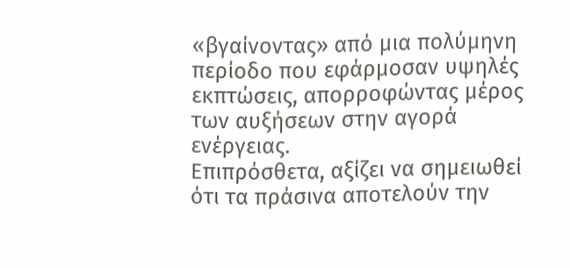«βγαίνοντας» από μια πολύμηνη περίοδο που εφάρμοσαν υψηλές εκπτώσεις, απορροφώντας μέρος των αυξήσεων στην αγορά ενέργειας.
Επιπρόσθετα, αξίζει να σημειωθεί ότι τα πράσινα αποτελούν την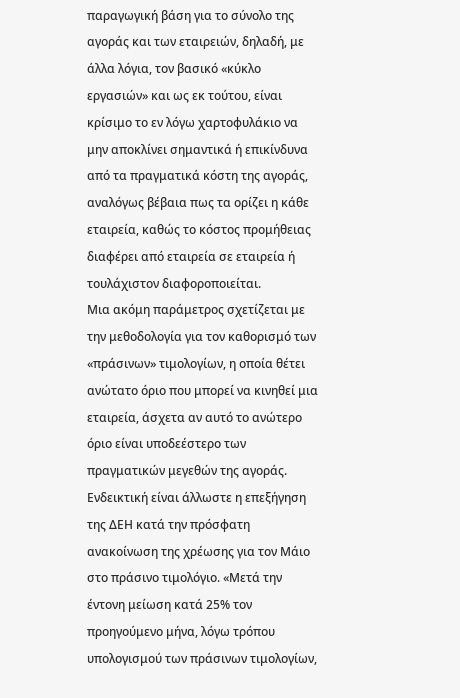παραγωγική βάση για το σύνολο της αγοράς και των εταιρειών, δηλαδή, με άλλα λόγια, τον βασικό «κύκλο εργασιών» και ως εκ τούτου, είναι κρίσιμο το εν λόγω χαρτοφυλάκιο να μην αποκλίνει σημαντικά ή επικίνδυνα από τα πραγματικά κόστη της αγοράς, αναλόγως βέβαια πως τα ορίζει η κάθε εταιρεία, καθώς το κόστος προμήθειας διαφέρει από εταιρεία σε εταιρεία ή τουλάχιστον διαφοροποιείται.
Μια ακόμη παράμετρος σχετίζεται με την μεθοδολογία για τον καθορισμό των «πράσινων» τιμολογίων, η οποία θέτει ανώτατο όριο που μπορεί να κινηθεί μια εταιρεία, άσχετα αν αυτό το ανώτερο όριο είναι υποδεέστερο των πραγματικών μεγεθών της αγοράς.
Ενδεικτική είναι άλλωστε η επεξήγηση της ΔΕΗ κατά την πρόσφατη ανακοίνωση της χρέωσης για τον Μάιο στο πράσινο τιμολόγιο. «Μετά την έντονη μείωση κατά 25% τον προηγούμενο μήνα, λόγω τρόπου υπολογισμού των πράσινων τιμολογίων,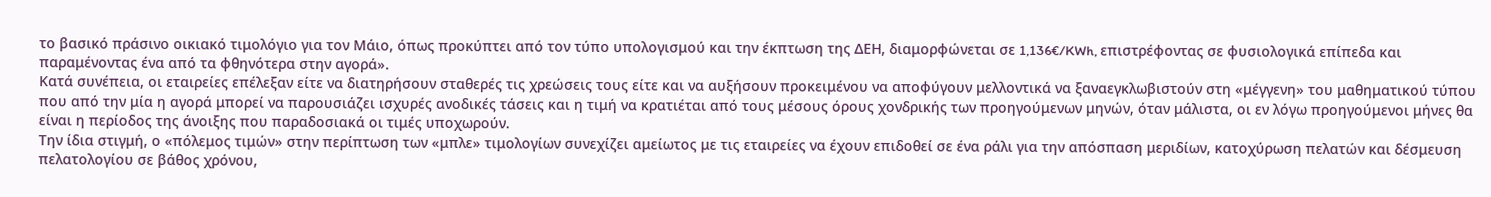το βασικό πράσινο οικιακό τιμολόγιο για τον Μάιο, όπως προκύπτει από τον τύπο υπολογισμού και την έκπτωση της ΔΕΗ, διαμορφώνεται σε 1,136€/KWh, επιστρέφοντας σε φυσιολογικά επίπεδα και παραμένοντας ένα από τα φθηνότερα στην αγορά».
Κατά συνέπεια, οι εταιρείες επέλεξαν είτε να διατηρήσουν σταθερές τις χρεώσεις τους είτε και να αυξήσουν προκειμένου να αποφύγουν μελλοντικά να ξαναεγκλωβιστούν στη «μέγγενη» του μαθηματικού τύπου που από την μία η αγορά μπορεί να παρουσιάζει ισχυρές ανοδικές τάσεις και η τιμή να κρατιέται από τους μέσους όρους χονδρικής των προηγούμενων μηνών, όταν μάλιστα, οι εν λόγω προηγούμενοι μήνες θα είναι η περίοδος της άνοιξης που παραδοσιακά οι τιμές υποχωρούν.
Την ίδια στιγμή, ο «πόλεμος τιμών» στην περίπτωση των «μπλε» τιμολογίων συνεχίζει αμείωτος με τις εταιρείες να έχουν επιδοθεί σε ένα ράλι για την απόσπαση μεριδίων, κατοχύρωση πελατών και δέσμευση πελατολογίου σε βάθος χρόνου,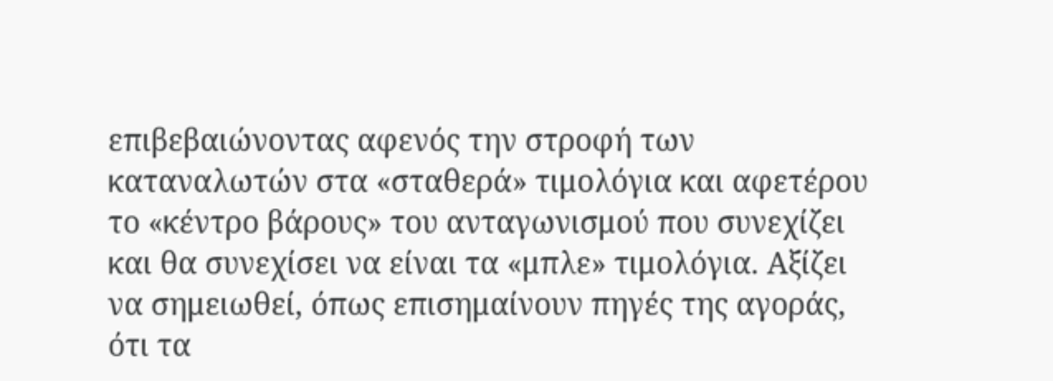επιβεβαιώνοντας αφενός την στροφή των καταναλωτών στα «σταθερά» τιμολόγια και αφετέρου το «κέντρο βάρους» του ανταγωνισμού που συνεχίζει και θα συνεχίσει να είναι τα «μπλε» τιμολόγια. Αξίζει να σημειωθεί, όπως επισημαίνουν πηγές της αγοράς, ότι τα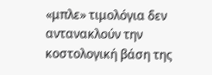«μπλε» τιμολόγια δεν αντανακλούν την κοστολογική βάση της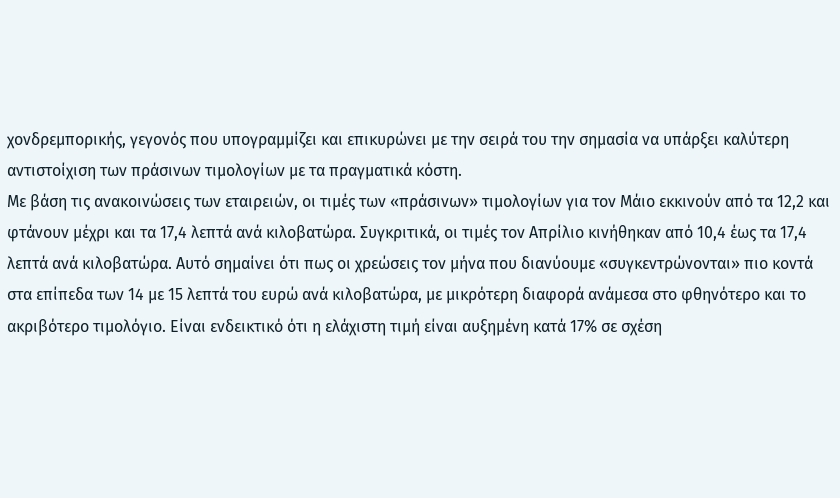χονδρεμπορικής, γεγονός που υπογραμμίζει και επικυρώνει με την σειρά του την σημασία να υπάρξει καλύτερη αντιστοίχιση των πράσινων τιμολογίων με τα πραγματικά κόστη.
Με βάση τις ανακοινώσεις των εταιρειών, οι τιμές των «πράσινων» τιμολογίων για τον Μάιο εκκινούν από τα 12,2 και φτάνουν μέχρι και τα 17,4 λεπτά ανά κιλοβατώρα. Συγκριτικά, οι τιμές τον Απρίλιο κινήθηκαν από 10,4 έως τα 17,4 λεπτά ανά κιλοβατώρα. Αυτό σημαίνει ότι πως οι χρεώσεις τον μήνα που διανύουμε «συγκεντρώνονται» πιο κοντά στα επίπεδα των 14 με 15 λεπτά του ευρώ ανά κιλοβατώρα, με μικρότερη διαφορά ανάμεσα στο φθηνότερο και το ακριβότερο τιμολόγιο. Είναι ενδεικτικό ότι η ελάχιστη τιμή είναι αυξημένη κατά 17% σε σχέση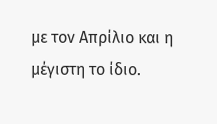με τον Απρίλιο και η μέγιστη το ίδιο.